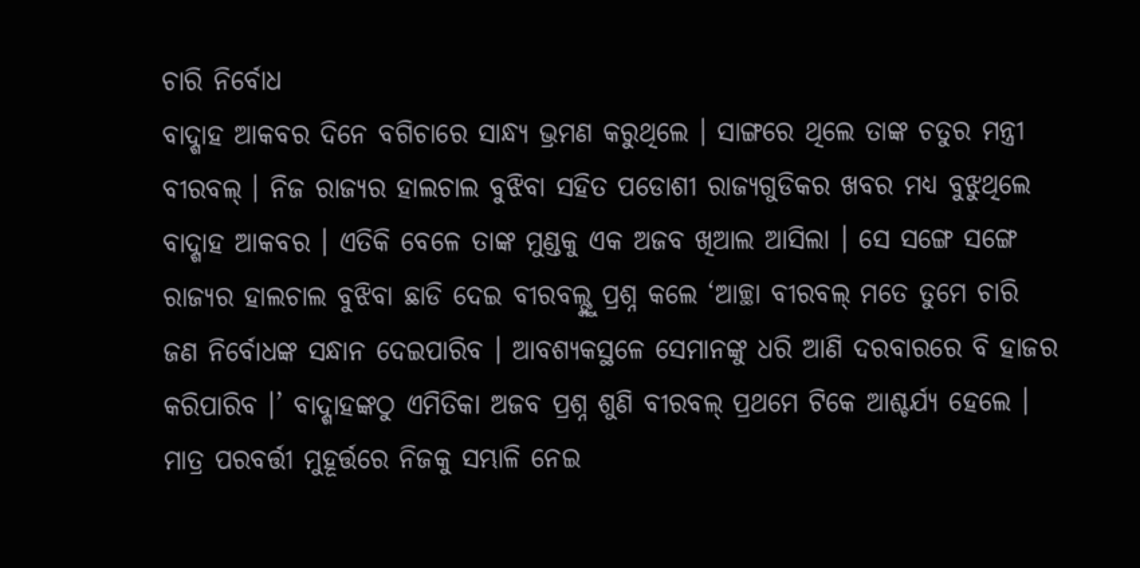ଚାରି ନିର୍ବୋଧ
ବାଦ୍ଶାହ ଆକବର ଦିନେ ବଗିଚାରେ ସାନ୍ଧ୍ୟ ଭ୍ରମଣ କରୁଥିଲେ । ସାଙ୍ଗରେ ଥିଲେ ତାଙ୍କ ଚତୁର ମନ୍ତ୍ରୀ ବୀରବଲ୍ । ନିଜ ରାଜ୍ୟର ହାଲଚାଲ ବୁଝିବା ସହିତ ପଡୋଶୀ ରାଜ୍ୟଗୁଡିକର ଖବର ମଧ୍ୟ ବୁଝୁଥିଲେ ବାଦ୍ଶାହ ଆକବର । ଏତିକି ବେଳେ ତାଙ୍କ ମୁଣ୍ଡକୁ ଏକ ଅଜବ ଖିଆଲ ଆସିଲା । ସେ ସଙ୍ଗେ ସଙ୍ଗେ ରାଜ୍ୟର ହାଲଚାଲ ବୁଝିବା ଛାଡି ଦେଇ ବୀରବଲ୍ଙ୍କୁ ପ୍ରଶ୍ନ କଲେ ‘ଆଚ୍ଛା ବୀରବଲ୍ ମତେ ତୁମେ ଚାରି ଜଣ ନିର୍ବୋଧଙ୍କ ସନ୍ଧାନ ଦେଇପାରିବ । ଆବଶ୍ୟକସ୍ଥଳେ ସେମାନଙ୍କୁ ଧରି ଆଣି ଦରବାରରେ ବି ହାଜର କରିପାରିବ ।’ ବାଦ୍ଶାହଙ୍କଠୁ ଏମିତିକା ଅଜବ ପ୍ରଶ୍ନ ଶୁଣି ବୀରବଲ୍ ପ୍ରଥମେ ଟିକେ ଆଶ୍ଚର୍ଯ୍ୟ ହେଲେ । ମାତ୍ର ପରବର୍ତ୍ତୀ ମୁହୂର୍ତ୍ତରେ ନିଜକୁ ସମ୍ଭାଳି ନେଇ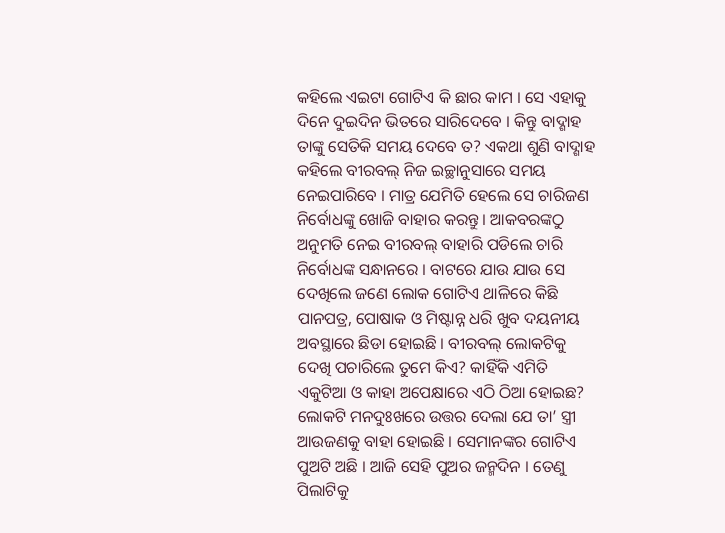କହିଲେ ଏଇଟା ଗୋଟିଏ କି ଛାର କାମ । ସେ ଏହାକୁ ଦିନେ ଦୁଇଦିନ ଭିତରେ ସାରିଦେବେ । କିନ୍ତୁ ବାଦ୍ଶାହ ତାଙ୍କୁ ସେତିକି ସମୟ ଦେବେ ତ? ଏକଥା ଶୁଣି ବାଦ୍ଶାହ କହିଲେ ବୀରବଲ୍ ନିଜ ଇଚ୍ଛାନୁସାରେ ସମୟ ନେଇପାରିବେ । ମାତ୍ର ଯେମିତି ହେଲେ ସେ ଚାରିଜଣ ନିର୍ବୋଧଙ୍କୁ ଖୋଜି ବାହାର କରନ୍ତୁ । ଆକବରଙ୍କଠୁ ଅନୁମତି ନେଇ ବୀରବଲ୍ ବାହାରି ପଡିଲେ ଚାରି ନିର୍ବୋଧଙ୍କ ସନ୍ଧାନରେ । ବାଟରେ ଯାଉ ଯାଉ ସେ ଦେଖିଲେ ଜଣେ ଲୋକ ଗୋଟିଏ ଥାଳିରେ କିଛି ପାନପତ୍ର, ପୋଷାକ ଓ ମିଷ୍ଟାନ୍ନ ଧରି ଖୁବ ଦୟନୀୟ ଅବସ୍ଥାରେ ଛିଡା ହୋଇଛି । ବୀରବଲ୍ ଲୋକଟିକୁ ଦେଖି ପଚାରିଲେ ତୁମେ କିଏ? କାହିଁକି ଏମିତି ଏକୁଟିଆ ଓ କାହା ଅପେକ୍ଷାରେ ଏଠି ଠିଆ ହୋଇଛ? ଲୋକଟି ମନଦୁଃଖରେ ଉତ୍ତର ଦେଲା ଯେ ତା’ ସ୍ତ୍ରୀ ଆଉଜଣକୁ ବାହା ହୋଇଛି । ସେମାନଙ୍କର ଗୋଟିଏ ପୁଅଟି ଅଛି । ଆଜି ସେହି ପୁଅର ଜନ୍ମଦିନ । ତେଣୁ ପିଲାଟିକୁ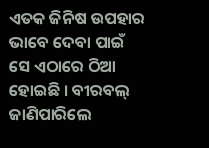ଏତକ ଜିନିଷ ଉପହାର ଭାବେ ଦେବା ପାଇଁ ସେ ଏଠାରେ ଠିଆ ହୋଇଛି । ବୀରବଲ୍ ଜାଣିପାରିଲେ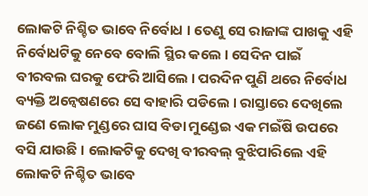ଲୋକଟି ନିଶ୍ଚିତ ଭାବେ ନିର୍ବୋଧ । ତେଣୁ ସେ ରାଜାଙ୍କ ପାଖକୁ ଏହି ନିର୍ବୋଧଟିକୁ ନେବେ ବୋଲି ସ୍ଥିର କଲେ । ସେଦିନ ପାଇଁ ବୀରବଲ ଘରକୁ ଫେରି ଆସିଲେ । ପରଦିନ ପୁଣି ଥରେ ନିର୍ବୋଧ ବ୍ୟକ୍ତି ଅନ୍ୱେଷଣରେ ସେ ବାହାରି ପଡିଲେ । ରାସ୍ତାରେ ଦେଖିଲେ ଜଣେ ଲୋକ ମୁଣ୍ଡରେ ଘାସ ବିଡା ମୁଣ୍ଡେଇ ଏକ ମଇଁଷି ଉପରେ ବସି ଯାଉଛି । ଲୋକଟିକୁ ଦେଖି ବୀରବଲ୍ ବୁଝିପାରିଲେ ଏହି ଲୋକଟି ନିଶ୍ଚିତ ଭାବେ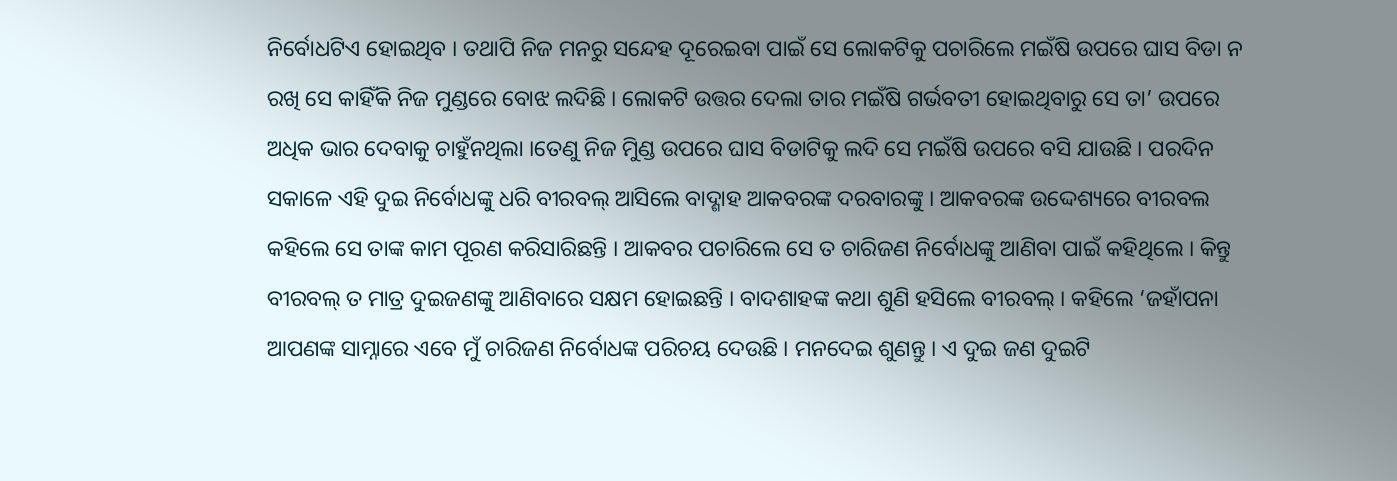ନିର୍ବୋଧଟିଏ ହୋଇଥିବ । ତଥାପି ନିଜ ମନରୁ ସନ୍ଦେହ ଦୂରେଇବା ପାଇଁ ସେ ଲୋକଟିକୁ ପଚାରିଲେ ମଇଁଷି ଉପରେ ଘାସ ବିଡା ନ ରଖି ସେ କାହିଁକି ନିଜ ମୁଣ୍ଡରେ ବୋଝ ଲଦିଛି । ଲୋକଟି ଉତ୍ତର ଦେଲା ତାର ମଇଁଷି ଗର୍ଭବତୀ ହୋଇଥିବାରୁ ସେ ତା’ ଉପରେ ଅଧିକ ଭାର ଦେବାକୁ ଚାହୁଁନଥିଲା ।ତେଣୁ ନିଜ ମୁିଣ୍ଡ ଉପରେ ଘାସ ବିଡାଟିକୁ ଲଦି ସେ ମଇଁଷି ଉପରେ ବସି ଯାଉଛି । ପରଦିନ ସକାଳେ ଏହି ଦୁଇ ନିର୍ବୋଧଙ୍କୁ ଧରି ବୀରବଲ୍ ଆସିଲେ ବାଦ୍ଶାହ ଆକବରଙ୍କ ଦରବାରଙ୍କୁ । ଆକବରଙ୍କ ଉଦ୍ଦେଶ୍ୟରେ ବୀରବଲ କହିଲେ ସେ ତାଙ୍କ କାମ ପୂରଣ କରିସାରିଛନ୍ତି । ଆକବର ପଚାରିଲେ ସେ ତ ଚାରିଜଣ ନିର୍ବୋଧଙ୍କୁ ଆଣିବା ପାଇଁ କହିଥିଲେ । କିନ୍ତୁ ବୀରବଲ୍ ତ ମାତ୍ର ଦୁଇଜଣଙ୍କୁ ଆଣିବାରେ ସକ୍ଷମ ହୋଇଛନ୍ତି । ବାଦଶାହଙ୍କ କଥା ଶୁଣି ହସିଲେ ବୀରବଲ୍ । କହିଲେ ‘ଜହାଁପନା ଆପଣଙ୍କ ସାମ୍ନାରେ ଏବେ ମୁଁ ଚାରିଜଣ ନିର୍ବୋଧଙ୍କ ପରିଚୟ ଦେଉଛି । ମନଦେଇ ଶୁଣନ୍ତୁ । ଏ ଦୁଇ ଜଣ ଦୁଇଟି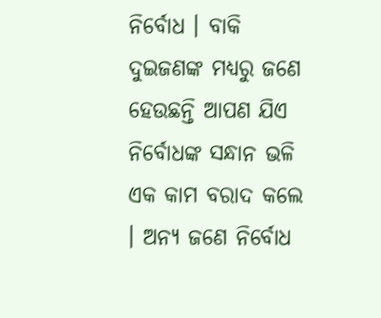ନିର୍ବୋଧ । ବାକି ଦୁଇଜଣଙ୍କ ମଧ୍ୟରୁ ଜଣେ ହେଉଛନ୍ତି ଆପଣ ଯିଏ ନିର୍ବୋଧଙ୍କ ସନ୍ଧାନ ଭଳି ଏକ କାମ ବରାଦ କଲେ । ଅନ୍ୟ ଜଣେ ନିର୍ବୋଧ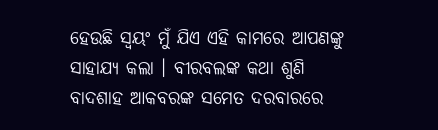ହେଉଛି ସ୍ୱୟଂ ମୁଁ ଯିଏ ଏହି କାମରେ ଆପଣଙ୍କୁ ସାହାଯ୍ୟ କଲା । ବୀରବଲଙ୍କ କଥା ଶୁଣି ବାଦଶାହ ଆକବରଙ୍କ ସମେତ ଦରବାରରେ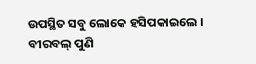ଉପସ୍ଥିତ ସବୁ ଲୋକେ ହସିପକାଇଲେ । ବୀରବଲ୍ ପୁଣି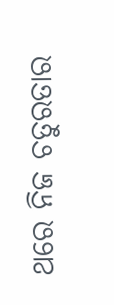ଥରେ ନିଜ ଚତୁରତାର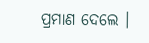ପ୍ରମାଣ ଦେଲେ ।